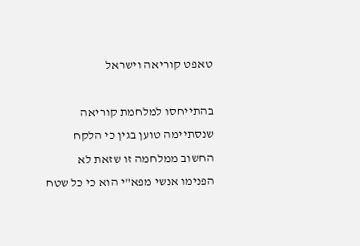טאפט קוריאה וישראל

בהתייחסו למלחמת קוריאה שנסתיימה טוען בגין כי הלקח החשוב ממלחמה זו שזאת לא הפנימו אנשי מפא"י הוא כי כל שטח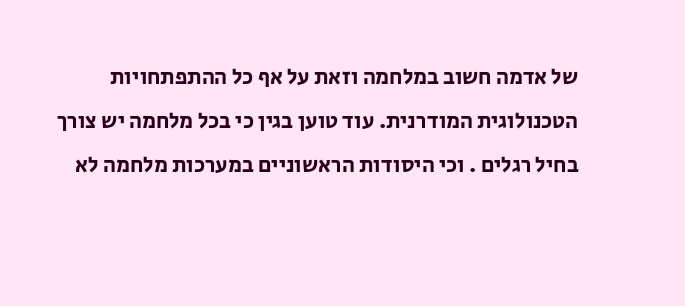של אדמה חשוב במלחמה וזאת על אף כל ההתפתחויות הטכנולוגית המודרנית. עוד טוען בגין כי בכל מלחמה יש צורך בחיל רגלים . וכי היסודות הראשוניים במערכות מלחמה לא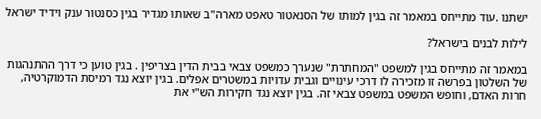ישתנו .עוד מתייחס במאמר זה בגין למותו של הסנאטור טאפט מארה"ב שאותו מגדיר בגין כסנטור ענק וידיד ישראל

לילות לבנים בישראל?

במאמר זה מתייחס בגין למשפט "המחתרת" שנערך כמשפט צבאי בבית הדין בצריפין . בגין טוען כי דרך ההתנהגות של השלטון בפרשה זו מזכירה לו דרכי עינויים וגבית עדויות במשטרים אפלים. בגין יוצא נגד רמיסת הדמוקרטיה, חרות האדם, וחופש המשפט במשפט צבאי זה. בגין יוצא נגד חקירות הש"י את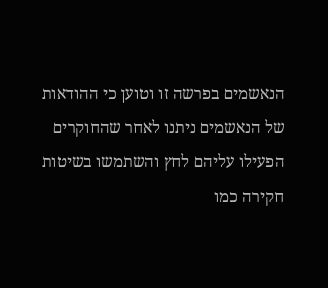הנאשמים בפרשה זו וטוען כי ההודאות של הנאשמים ניתנו לאחר שהחוקרים הפעילו עליהם לחץ והשתמשו בשיטות חקירה כמו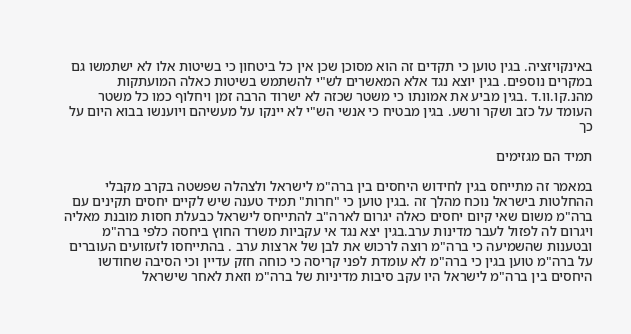באינקויזציה. בגין טוען כי תקדים זה הוא מסוכן שכן אין כל ביטחון כי בשיטות אלו לא ישתמשו גם במקרים נוספים. בגין יוצא נגד אלא המאשרים לש"י להשתמש בשיטות כאלה המועתקות מהנ.קו.וו.ד .בגין מביע את אמונתו כי משטר שכזה לא ישרוד הרבה זמן ויחלוף כמו כל משטר העומד על כזב ושקר ורשע. בגין מבטיח כי אנשי הש"י לא יינקו על מעשיהם ויוענשו בבוא היום על כך

תמיד הם מגזימים

במאמר זה מתייחס בגין לחידוש היחסים בין ברה"מ לישראל ולצהלה שפשטה בקרב מקבלי ההחלטות בישראל נוכח מהלך זה .בגין טוען כי "חרות" תמיד טענה שיש לקיים יחסים תקינים עם ברה"מ משום שאי קיום יחסים כאלה יגרום לארה"ב להתייחס לישראל כבעלת חסות מובנת מאליה ויגרום לה לפזול לעבר מדינות ערב.בגין יצא נגד אי עקביות משרד החוץ ביחסה כלפי ברה"מ ובטענות שהשמיעה כי ברה"מ רוצה לרכוש את לבן של ארצות ערב . בהתייחסו לזעזועים העוברים על ברה"מ טוען בגין כי ברה"מ לא עומדת לפני קריסה כי כוחה חזק עדיין וכי הסיבה שחודשו היחסים בין ברה"מ לישראל היו עקב סיבות מדיניות של ברה"מ וזאת לאחר שישראל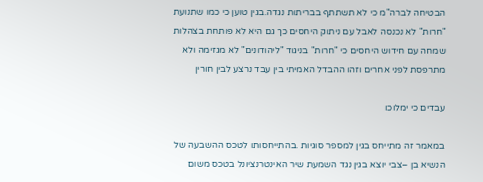הבטיחה לברה"מ כי לא תשתתף בבריתות נגדה.בגין טוען כי כמו שתנועת "חרות" לא נכנסה לאבל עם ניתוק היחסים כך גם היא לא פותחת בצהלות שמחה עם חידוש היחסים כי "חרות" בניגוד "ליהודונים" לא מגזימה ולא מתרפסת לפני אחרים וזהו ההבדל האמיתי בין עבד נרצע לבין חורין

עבדים כי ימלוכו

במאמר זה מתייחס בגין למספר סוגיות .בהתייחסותו לטכס ההשבעה של הנשיא בן –צבי יוצא בגין נגד השמעת שיר האינטרנציונל בטכס משום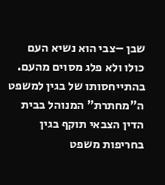שבן –צבי הוא נשיא העם כולו ולא פלג מסוים מהעם. בהתייחסותו של בגין למשפט ה"מחתרת" המנוהל בבית הדין הצבאי תוקף בגין בחריפות משפט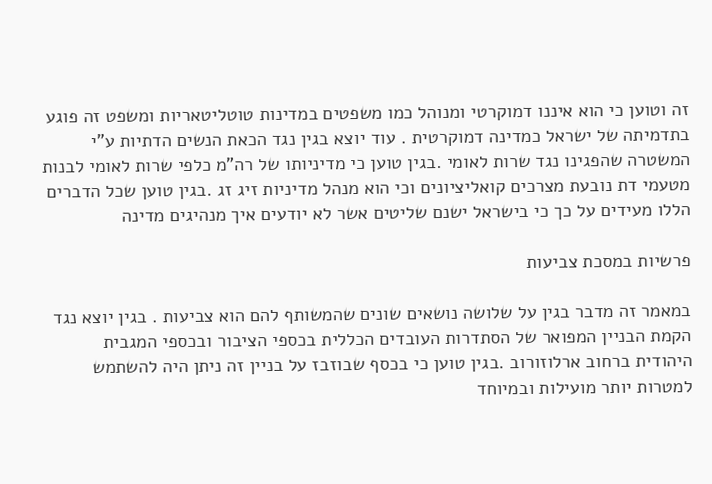זה וטוען כי הוא איננו דמוקרטי ומנוהל כמו משפטים במדינות טוטליטאריות ומשפט זה פוגע בתדמיתה של ישראל כמדינה דמוקרטית . עוד יוצא בגין נגד הכאת הנשים הדתיות ע"י המשטרה שהפגינו נגד שרות לאומי .בגין טוען כי מדיניותו של רה"מ כלפי שרות לאומי לבנות מטעמי דת נובעת מצרכים קואליציונים וכי הוא מנהל מדיניות זיג זג .בגין טוען שכל הדברים הללו מעידים על כך כי בישראל ישנם שליטים אשר לא יודעים איך מנהיגים מדינה

פרשיות במסכת צביעות

במאמר זה מדבר בגין על שלושה נושאים שונים שהמשותף להם הוא צביעות . בגין יוצא נגד הקמת הבניין המפואר של הסתדרות העובדים הכללית בכספי הציבור ובכספי המגבית היהודית ברחוב ארלוזורוב .בגין טוען כי בכסף שבוזבז על בניין זה ניתן היה להשתמש למטרות יותר מועילות ובמיוחד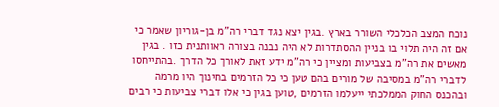נוכח המצב הכלכלי השורר בארץ .בגין יצא נגד דברי רה"מ בן-גוריון שאמר כי אם זה היה תלוי בו בניין ההסתדרות לא היה נבנה בצורה ראוותנית כזו . בגין מאשים את רה"מ בצביעות ומציין כי רה"מ ידע זאת לאורך כל הדרך .בהתייחסו לדברי רה"מ במסיבה של מורים בהם טען כי כל הזרמים בחינוך היו מרמה ובהכנס החוק הממלכתי ייעלמו הזרמים ,טוען בגין כי אלו דברי צביעות כי רבים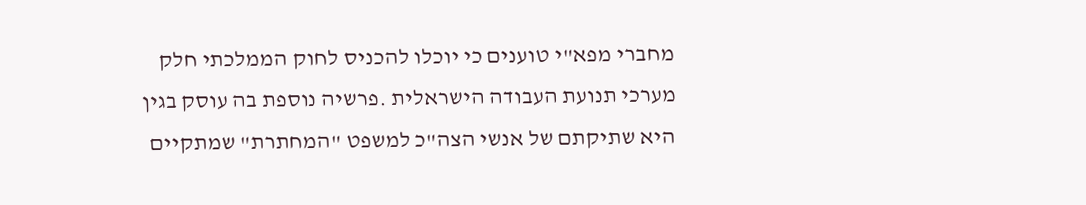מחברי מפא"י טוענים כי יוכלו להכניס לחוק הממלכתי חלק מערכי תנועת העבודה הישראלית .פרשיה נוספת בה עוסק בגין היא שתיקתם של אנשי הצה"כ למשפט "המחתרת" שמתקיים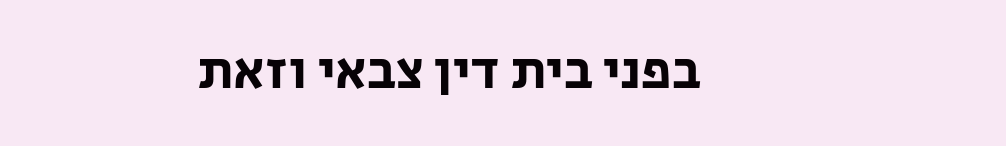בפני בית דין צבאי וזאת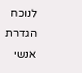לנוכח הגדרת אנשי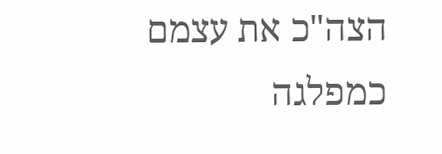הצה"כ את עצמם כמפלגה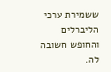ששמירת ערכי הליברלים והחופש חשובה לה.